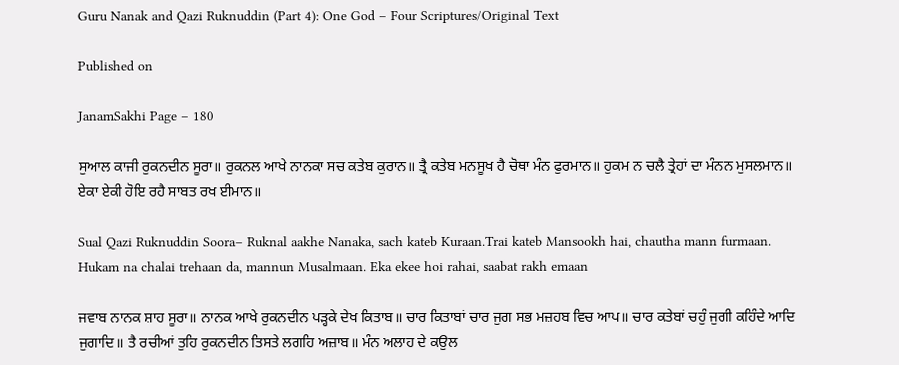Guru Nanak and Qazi Ruknuddin (Part 4): One God – Four Scriptures/Original Text

Published on

JanamSakhi Page – 180

ਸੁਆਲ ਕਾਜੀ ਰੁਕਨਦੀਨ ਸੂਰਾ॥ ਰੁਕਨਲ ਆਖੇ ਨਾਨਕਾ ਸਚ ਕਤੇਬ ਕੁਰਾਨ॥ ਤ੍ਰੈ ਕਤੇਬ ਮਨਸੂਖ ਹੈ ਚੋਥਾ ਮੰਨ ਫੁਰਮਾਨ॥ ਹੁਕਮ ਨ ਚਲੈ ਤ੍ਰੇਹਾਂ ਦਾ ਮੰਨਨ ਮੁਸਲਮਾਨ॥ ਏਕਾ ਏਕੀ ਹੋਇ ਰਹੈ ਸਾਬਤ ਰਖ ਈਮਾਨ॥

Sual Qazi Ruknuddin Soora– Ruknal aakhe Nanaka, sach kateb Kuraan.Trai kateb Mansookh hai, chautha mann furmaan. Hukam na chalai trehaan da, mannun Musalmaan. Eka ekee hoi rahai, saabat rakh emaan

ਜਵਾਬ ਨਾਨਕ ਸ਼ਾਹ ਸੂਰਾ॥ ਨਾਨਕ ਆਖੇ ਰੁਕਨਦੀਨ ਪੜ੍ਹਕੇ ਦੇਖ ਕਿਤਾਬ॥ ਚਾਰ ਕਿਤਾਬਾਂ ਚਾਰ ਜੁਗ ਸਭ ਮਜ਼ਹਬ ਵਿਚ ਆਪ॥ ਚਾਰ ਕਤੇਬਾਂ ਚਹੁੰ ਜੁਗੀ ਕਹਿੰਦੇ ਆਦਿ ਜੁਗਾਦਿ॥ ਤੈ ਰਚੀਆਂ ਤੁਹਿ ਰੁਕਨਦੀਨ ਤਿਸਤੇ ਲਗਹਿ ਅਜ਼ਾਬ॥ ਮੰਨ ਅਲਾਹ ਦੇ ਕਉਲ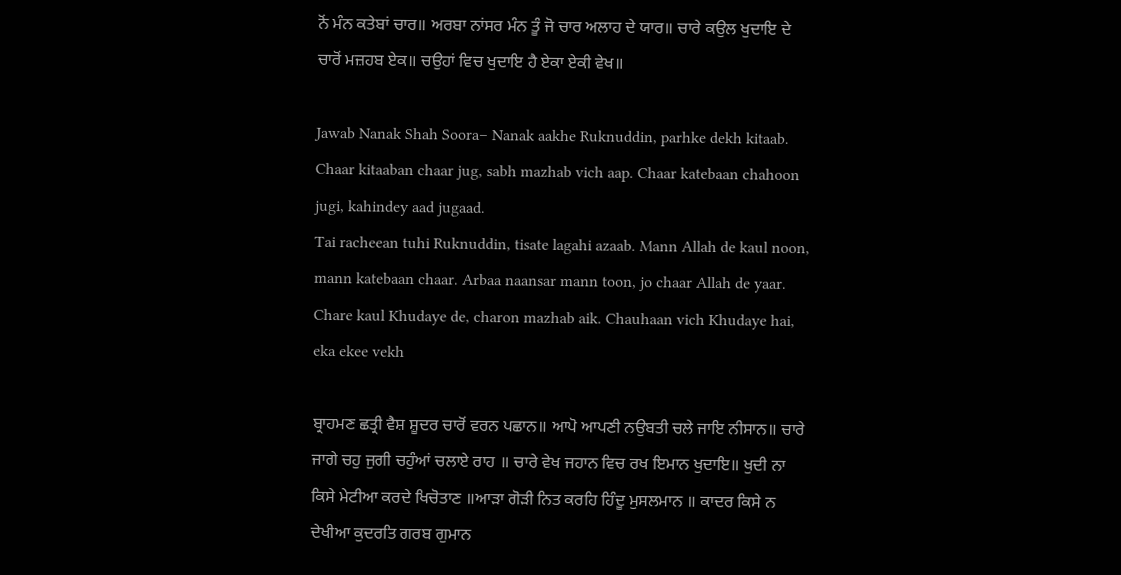ਨੋਂ ਮੰਨ ਕਤੇਬਾਂ ਚਾਰ॥ ਅਰਬਾ ਨਾਂਸਰ ਮੰਨ ਤੂੰ ਜੋ ਚਾਰ ਅਲਾਹ ਦੇ ਯਾਰ॥ ਚਾਰੇ ਕਉਲ ਖੁਦਾਇ ਦੇ ਚਾਰੋਂ ਮਜ਼ਹਬ ਏਕ॥ ਚਉਹਾਂ ਵਿਚ ਖੁਦਾਇ ਹੈ ਏਕਾ ਏਕੀ ਵੇਖ॥

Jawab Nanak Shah Soora– Nanak aakhe Ruknuddin, parhke dekh kitaab. Chaar kitaaban chaar jug, sabh mazhab vich aap. Chaar katebaan chahoon jugi, kahindey aad jugaad.
Tai racheean tuhi Ruknuddin, tisate lagahi azaab. Mann Allah de kaul noon, mann katebaan chaar. Arbaa naansar mann toon, jo chaar Allah de yaar. Chare kaul Khudaye de, charon mazhab aik. Chauhaan vich Khudaye hai, eka ekee vekh

ਬ੍ਰਾਹਮਣ ਛਤ੍ਰੀ ਵੈਸ਼ ਸ਼ੂਦਰ ਚਾਰੋਂ ਵਰਨ ਪਛਾਨ॥ ਆਪੋ ਆਪਣੀ ਨਉਬਤੀ ਚਲੇ ਜਾਇ ਨੀਸਾਨ॥ ਚਾਰੇ ਜਾਗੇ ਚਹੁ ਜੁਗੀ ਚਹੁੰਆਂ ਚਲਾਏ ਰਾਹ ॥ ਚਾਰੇ ਵੇਖ ਜਹਾਨ ਵਿਚ ਰਖ ਇਮਾਨ ਖੁਦਾਇ॥ ਖੁਦੀ ਨਾ ਕਿਸੇ ਮੇਟੀਆ ਕਰਦੇ ਖਿਚੋਤਾਣ ॥ਆੜਾ ਗੋੜੀ ਨਿਤ ਕਰਹਿ ਹਿੰਦੂ ਮੁਸਲਮਾਨ ॥ ਕਾਦਰ ਕਿਸੇ ਨ ਦੇਖੀਆ ਕੁਦਰਤਿ ਗਰਬ ਗੁਮਾਨ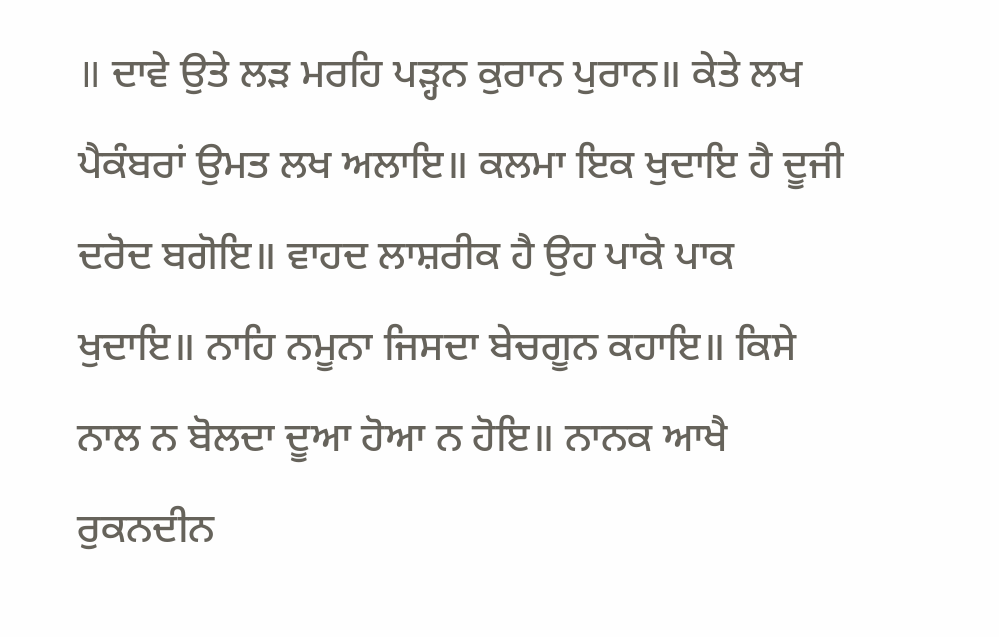॥ ਦਾਵੇ ਉਤੇ ਲੜ ਮਰਹਿ ਪੜ੍ਹਨ ਕੁਰਾਨ ਪੁਰਾਨ॥ ਕੇਤੇ ਲਖ ਪੈਕੰਬਰਾਂ ਉਮਤ ਲਖ ਅਲਾਇ॥ ਕਲਮਾ ਇਕ ਖੁਦਾਇ ਹੈ ਦੂਜੀ ਦਰੋਦ ਬਗੋਇ॥ ਵਾਹਦ ਲਾਸ਼ਰੀਕ ਹੈ ਉਹ ਪਾਕੋ ਪਾਕ ਖੁਦਾਇ॥ ਨਾਹਿ ਨਮੂਨਾ ਜਿਸਦਾ ਬੇਚਗੂਨ ਕਹਾਇ॥ ਕਿਸੇ ਨਾਲ ਨ ਬੋਲਦਾ ਦੂਆ ਹੋਆ ਨ ਹੋਇ॥ ਨਾਨਕ ਆਖੈ ਰੁਕਨਦੀਨ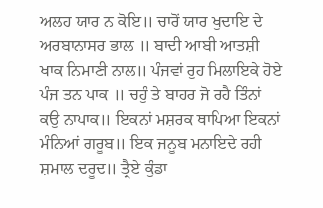ਅਲਹ ਯਾਰ ਨ ਕੋਇ॥ ਚਾਰੋਂ ਯਾਰ ਖੁਦਾਇ ਦੇ ਅਰਬਾਨਾਸਰ ਭਾਲ ॥ ਬਾਦੀ ਆਬੀ ਆਤਸ਼ੀ ਖਾਕ ਨਿਮਾਣੀ ਨਾਲ॥ ਪੰਜਵਾਂ ਰੁਹ ਮਿਲਾਇਕੇ ਹੋਏ ਪੰਜ ਤਨ ਪਾਕ ॥ ਚਹੁੰ ਤੇ ਬਾਹਰ ਜੋ ਰਹੈ ਤਿੰਨਾਂ ਕਉ ਨਾਪਾਕ॥ ਇਕਨਾਂ ਮਸ਼ਰਕ ਥਾਪਿਆ ਇਕਨਾਂ ਮੰਨਿਆਂ ਗਰੂਬ॥ ਇਕ ਜਨੂਬ ਮਨਾਇਦੇ ਰਹੀ ਸ਼ਮਾਲ ਦਰੂਦ॥ ਤ੍ਰੈਏ ਕੁੰਡਾ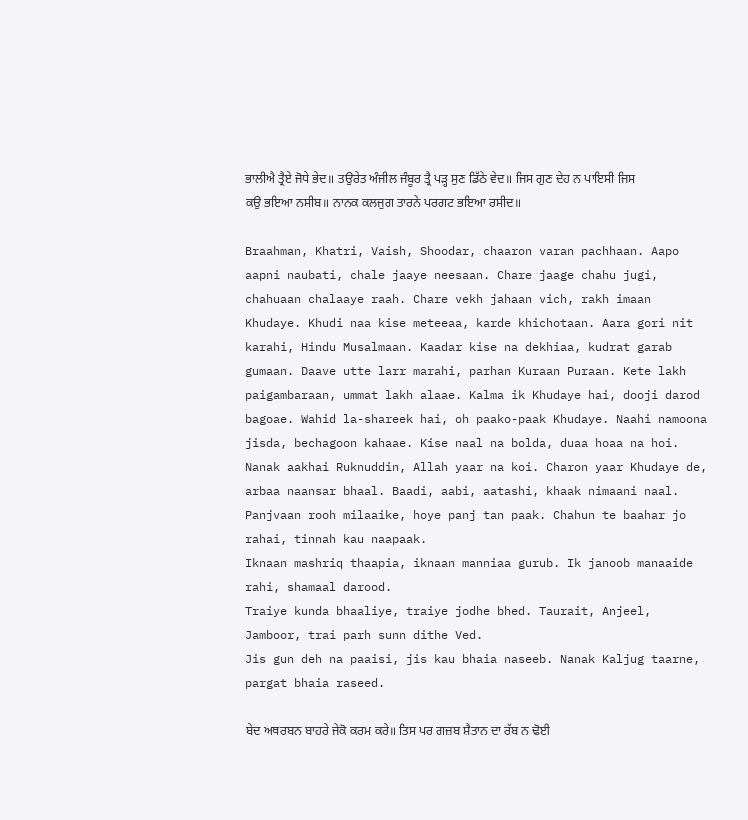ਭਾਲੀਐ ਤ੍ਰੈਏ ਜੋਧੇ ਭੇਦ॥ ਤਉਰੇਤ ਅੰਜੀਲ ਜੰਬੂਰ ਤ੍ਰੈ ਪੜ੍ਹ ਸੁਣ ਡਿੱਠੇ ਵੇਦ॥ ਜਿਸ ਗੁਣ ਦੇਹ ਨ ਪਾਇਸੀ ਜਿਸ ਕਉ ਭਇਆ ਨਸੀਬ॥ ਨਾਨਕ ਕਲਜੁਗ ਤਾਰਨੇ ਪਰਗਟ ਭਇਆ ਰਸੀਦ॥

Braahman, Khatri, Vaish, Shoodar, chaaron varan pachhaan. Aapo aapni naubati, chale jaaye neesaan. Chare jaage chahu jugi, chahuaan chalaaye raah. Chare vekh jahaan vich, rakh imaan Khudaye. Khudi naa kise meteeaa, karde khichotaan. Aara gori nit karahi, Hindu Musalmaan. Kaadar kise na dekhiaa, kudrat garab gumaan. Daave utte larr marahi, parhan Kuraan Puraan. Kete lakh paigambaraan, ummat lakh alaae. Kalma ik Khudaye hai, dooji darod bagoae. Wahid la-shareek hai, oh paako-paak Khudaye. Naahi namoona jisda, bechagoon kahaae. Kise naal na bolda, duaa hoaa na hoi. Nanak aakhai Ruknuddin, Allah yaar na koi. Charon yaar Khudaye de, arbaa naansar bhaal. Baadi, aabi, aatashi, khaak nimaani naal.
Panjvaan rooh milaaike, hoye panj tan paak. Chahun te baahar jo rahai, tinnah kau naapaak.
Iknaan mashriq thaapia, iknaan manniaa gurub. Ik janoob manaaide rahi, shamaal darood.
Traiye kunda bhaaliye, traiye jodhe bhed. Taurait, Anjeel, Jamboor, trai parh sunn dithe Ved.
Jis gun deh na paaisi, jis kau bhaia naseeb. Nanak Kaljug taarne, pargat bhaia raseed.

ਬੇਦ ਅਥਰਬਨ ਬਾਹਰੇ ਜੇਕੋ ਕਰਮ ਕਰੇ॥ ਤਿਸ ਪਰ ਗਜ਼ਬ ਸ਼ੈਤਾਨ ਦਾ ਰੱਬ ਨ ਢੋਈ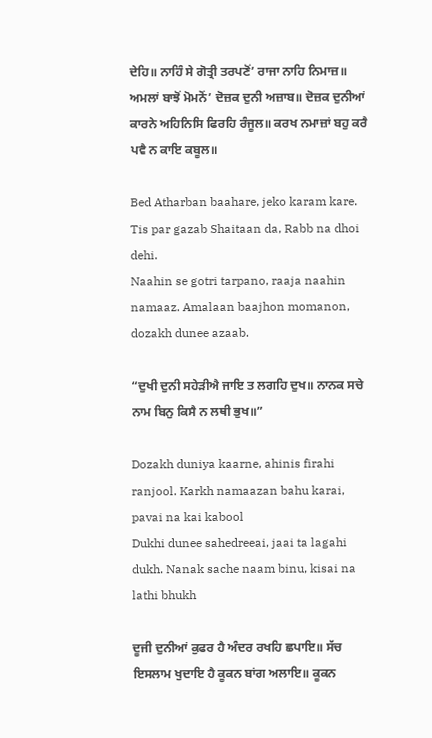ਦੇਹਿ॥ ਨਾਹਿੰ ਸੇ ਗੋਤ੍ਰੀ ਤਰਪਣੋਂ’ ਰਾਜਾ ਨਾਹਿ ਨਿਮਾਜ਼॥ ਅਮਲਾਂ ਬਾਝੋਂ ਮੋਮਨੋਂ’ ਦੋਜ਼ਕ ਦੁਨੀ ਅਜ਼ਾਬ॥ ਦੋਜ਼ਕ ਦੁਨੀਆਂ ਕਾਰਨੇ ਅਹਿਨਿਸਿ ਫਿਰਹਿ ਰੰਜੂਲ॥ ਕਰਖ ਨਮਾਜ਼ਾਂ ਬਹੁ ਕਰੈ ਪਵੈ ਨ ਕਾਇ ਕਬੂਲ॥

Bed Atharban baahare, jeko karam kare. Tis par gazab Shaitaan da, Rabb na dhoi dehi.
Naahin se gotri tarpano, raaja naahin namaaz. Amalaan baajhon momanon, dozakh dunee azaab.

“ਦੁਖੀ ਦੁਨੀ ਸਹੇੜੀਐ ਜਾਇ ਤ ਲਗਹਿ ਦੁਖ॥ ਨਾਨਕ ਸਚੇ ਨਾਮ ਬਿਨੁ ਕਿਸੈ ਨ ਲਥੀ ਭੁਖ॥”

Dozakh duniya kaarne, ahinis firahi ranjool. Karkh namaazan bahu karai, pavai na kai kabool
Dukhi dunee sahedreeai, jaai ta lagahi dukh. Nanak sache naam binu, kisai na lathi bhukh

ਦੂਜੀ ਦੁਨੀਆਂ ਕੁਫਰ ਹੈ ਅੰਦਰ ਰਖਹਿ ਛਪਾਇ॥ ਸੱਚ ਇਸਲਾਮ ਖੁਦਾਇ ਹੈ ਕੂਕਨ ਬਾਂਗ ਅਲਾਇ॥ ਕੂਕਨ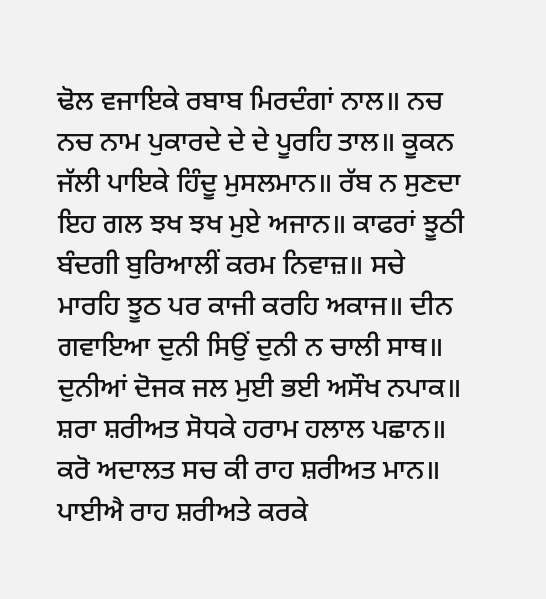ਢੋਲ ਵਜਾਇਕੇ ਰਬਾਬ ਮਿਰਦੰਗਾਂ ਨਾਲ॥ ਨਚ ਨਚ ਨਾਮ ਪੁਕਾਰਦੇ ਦੇ ਦੇ ਪੂਰਹਿ ਤਾਲ॥ ਕੂਕਨ ਜੱਲੀ ਪਾਇਕੇ ਹਿੰਦੂ ਮੁਸਲਮਾਨ॥ ਰੱਬ ਨ ਸੁਣਦਾ ਇਹ ਗਲ ਝਖ ਝਖ ਮੁਏ ਅਜਾਨ॥ ਕਾਫਰਾਂ ਝੂਠੀ ਬੰਦਗੀ ਬੁਰਿਆਲੀਂ ਕਰਮ ਨਿਵਾਜ਼॥ ਸਚੇ ਮਾਰਹਿ ਝੂਠ ਪਰ ਕਾਜੀ ਕਰਹਿ ਅਕਾਜ॥ ਦੀਨ ਗਵਾਇਆ ਦੁਨੀ ਸਿਉਂ ਦੁਨੀ ਨ ਚਾਲੀ ਸਾਥ॥ ਦੁਨੀਆਂ ਦੋਜਕ ਜਲ ਮੁਈ ਭਈ ਅਸੌਖ ਨਪਾਕ॥ ਸ਼ਰਾ ਸ਼ਰੀਅਤ ਸੋਧਕੇ ਹਰਾਮ ਹਲਾਲ ਪਛਾਨ॥ ਕਰੋ ਅਦਾਲਤ ਸਚ ਕੀ ਰਾਹ ਸ਼ਰੀਅਤ ਮਾਨ॥ ਪਾਈਐ ਰਾਹ ਸ਼ਰੀਅਤੇ ਕਰਕੇ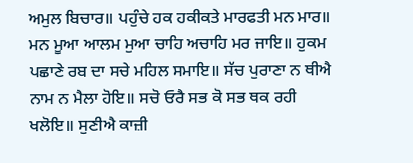ਅਮੁਲ ਬਿਚਾਰ॥ ਪਹੁੰਚੇ ਹਕ ਹਕੀਕਤੇ ਮਾਰਫਤੀ ਮਨ ਮਾਰ॥ ਮਨ ਮੂਆ ਆਲਮ ਮੁਆ ਚਾਹਿ ਅਚਾਹਿ ਮਰ ਜਾਇ॥ ਹੁਕਮ ਪਛਾਣੇ ਰਬ ਦਾ ਸਚੇ ਮਹਿਲ ਸਮਾਇ॥ ਸੱਚ ਪੁਰਾਣਾ ਨ ਥੀਐ ਨਾਮ ਨ ਮੈਲਾ ਹੋਇ॥ ਸਚੋ ਓਰੈ ਸਭ ਕੋ ਸਭ ਥਕ ਰਹੀ ਖਲੋਇ॥ ਸੁਣੀਐ ਕਾਜ਼ੀ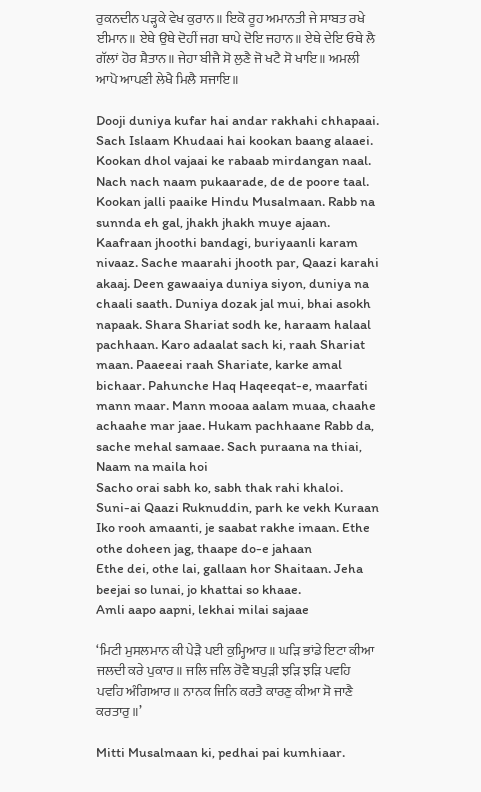ਰੁਕਨਦੀਨ ਪੜ੍ਹਕੇ ਵੇਖ ਕੁਰਾਨ॥ ਇਕੋ ਰੂਹ ਅਮਾਨਤੀ ਜੇ ਸਾਬਤ ਰਖੇ ਈਮਾਨ॥ ਏਥੇ ਉਥੇ ਦੋਹੀਂ ਜਗ ਥਾਪੇ ਦੋਇ ਜਹਾਨ॥ ਏਥੇ ਦੇਇ ਓਥੇ ਲੈ ਗੱਲਾਂ ਹੋਰ ਸ਼ੈਤਾਨ॥ ਜੇਹਾ ਬੀਜੈ ਸੋ ਲੁਣੈ ਜੋ ਖਟੈ ਸੋ ਖਾਇ॥ ਅਮਲੀ ਆਪੋ ਆਪਣੀ ਲੇਖੈ ਮਿਲੈ ਸਜਾਇ॥

Dooji duniya kufar hai andar rakhahi chhapaai. Sach Islaam Khudaai hai kookan baang alaaei. Kookan dhol vajaai ke rabaab mirdangan naal. Nach nach naam pukaarade, de de poore taal. Kookan jalli paaike Hindu Musalmaan. Rabb na sunnda eh gal, jhakh jhakh muye ajaan. Kaafraan jhoothi bandagi, buriyaanli karam nivaaz. Sache maarahi jhooth par, Qaazi karahi akaaj. Deen gawaaiya duniya siyon, duniya na chaali saath. Duniya dozak jal mui, bhai asokh napaak. Shara Shariat sodh ke, haraam halaal pachhaan. Karo adaalat sach ki, raah Shariat maan. Paaeeai raah Shariate, karke amal bichaar. Pahunche Haq Haqeeqat-e, maarfati mann maar. Mann mooaa aalam muaa, chaahe achaahe mar jaae. Hukam pachhaane Rabb da, sache mehal samaae. Sach puraana na thiai, Naam na maila hoi
Sacho orai sabh ko, sabh thak rahi khaloi. Suni-ai Qaazi Ruknuddin, parh ke vekh Kuraan
Iko rooh amaanti, je saabat rakhe imaan. Ethe othe doheen jag, thaape do-e jahaan
Ethe dei, othe lai, gallaan hor Shaitaan. Jeha beejai so lunai, jo khattai so khaae.
Amli aapo aapni, lekhai milai sajaae

‘ਮਿਟੀ ਮੁਸਲਮਾਨ ਕੀ ਪੇੜੈ ਪਈ ਕੁਮ੍ਹਿਆਰ॥ ਘੜਿ ਭਾਂਡੇ ਇਟਾ ਕੀਆ ਜਲਦੀ ਕਰੇ ਪੁਕਾਰ॥ ਜਲਿ ਜਲਿ ਰੋਵੈ ਬਪੁੜੀ ਝੜਿ ਝੜਿ ਪਵਹਿ ਪਵਹਿ ਅੰਗਿਆਰ॥ ਨਾਨਕ ਜਿਨਿ ਕਰਤੈ ਕਾਰਣੁ ਕੀਆ ਸੋ ਜਾਣੈ ਕਰਤਾਰੁ॥’

Mitti Musalmaan ki, pedhai pai kumhiaar.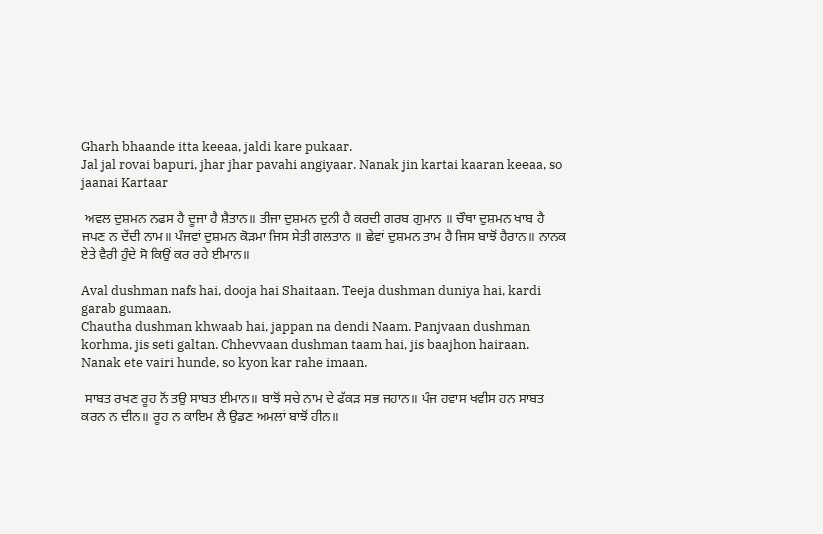Gharh bhaande itta keeaa, jaldi kare pukaar.
Jal jal rovai bapuri, jhar jhar pavahi angiyaar. Nanak jin kartai kaaran keeaa, so jaanai Kartaar

 ਅਵਲ ਦੁਸ਼ਮਨ ਨਫਸ ਹੈ ਦੂਜਾ ਹੈ ਸ਼ੈਤਾਨ॥ ਤੀਜਾ ਦੁਸ਼ਮਨ ਦੁਨੀ ਹੈ ਕਰਦੀ ਗਰਬ ਗੁਮਾਨ ॥ ਚੌਥਾ ਦੁਸ਼ਮਨ ਖਾਬ ਹੈ ਜਪਣ ਨ ਦੇਂਦੀ ਨਾਮ॥ ਪੰਜਵਾਂ ਦੁਸ਼ਮਨ ਕੋੜਮਾ ਜਿਸ ਸੇਤੀ ਗਲਤਾਨ ॥ ਛੇਵਾਂ ਦੁਸ਼ਮਨ ਤਾਮ ਹੈ ਜਿਸ ਬਾਝੋਂ ਹੈਰਾਨ॥ ਨਾਨਕ ਏਤੇ ਵੈਰੀ ਹੁੰਦੇ ਸੋ ਕਿਉਂ ਕਰ ਰਹੇ ਈਮਾਨ॥

Aval dushman nafs hai, dooja hai Shaitaan. Teeja dushman duniya hai, kardi garab gumaan.
Chautha dushman khwaab hai, jappan na dendi Naam. Panjvaan dushman korhma, jis seti galtan. Chhevvaan dushman taam hai, jis baajhon hairaan. Nanak ete vairi hunde, so kyon kar rahe imaan.

 ਸਾਬਤ ਰਖਣ ਰੂਹ ਨੋਂ ਤਉ ਸਾਬਤ ਈਮਾਨ॥ ਬਾਝੋਂ ਸਚੇ ਨਾਮ ਦੇ ਫੱਕੜ ਸਭ ਜਹਾਨ॥ ਪੰਜ ਹਵਾਸ ਖਵੀਸ ਹਨ ਸਾਬਤ ਕਰਨ ਨ ਦੀਨ॥ ਰੂਹ ਨ ਕਾਇਮ ਲੈ ਉਡਣ ਅਮਲਾਂ ਬਾਝੋਂ ਹੀਨ॥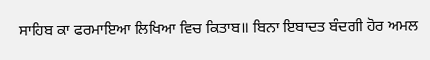ਸਾਹਿਬ ਕਾ ਫਰਮਾਇਆ ਲਿਖਿਆ ਵਿਚ ਕਿਤਾਬ॥ ਬਿਨਾ ਇਬਾਦਤ ਬੰਦਗੀ ਹੋਰ ਅਮਲ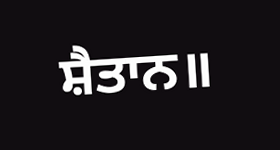ਸ਼ੈਤਾਨ॥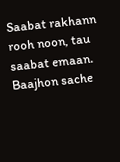Saabat rakhann rooh noon, tau saabat emaan. Baajhon sache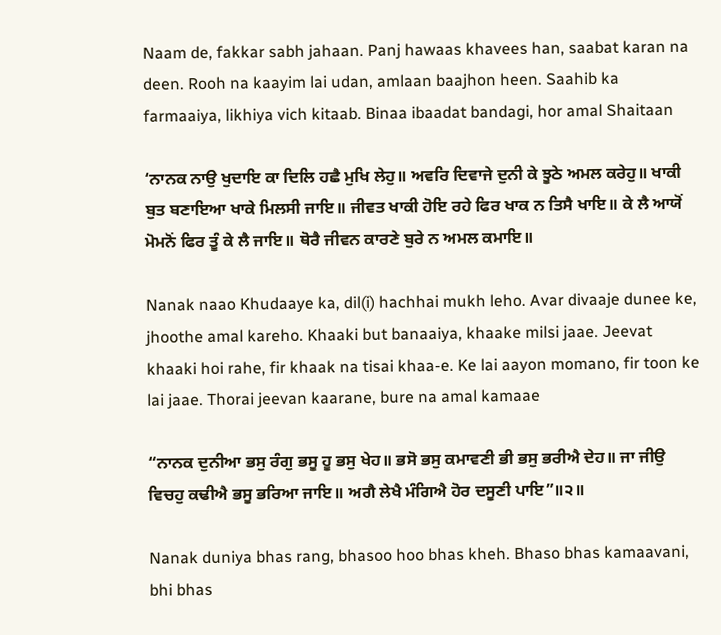Naam de, fakkar sabh jahaan. Panj hawaas khavees han, saabat karan na deen. Rooh na kaayim lai udan, amlaan baajhon heen. Saahib ka farmaaiya, likhiya vich kitaab. Binaa ibaadat bandagi, hor amal Shaitaan

‘ਨਾਨਕ ਨਾਉ ਖੁਦਾਇ ਕਾ ਦਿਲਿ ਹਛੈ ਮੁਖਿ ਲੇਹੁ॥ ਅਵਰਿ ਦਿਵਾਜੇ ਦੁਨੀ ਕੇ ਝੂਠੇ ਅਮਲ ਕਰੇਹੁ॥ ਖਾਕੀ ਬੁਤ ਬਣਾਇਆ ਖਾਕੇ ਮਿਲਸੀ ਜਾਇ॥ ਜੀਵਤ ਖਾਕੀ ਹੋਇ ਰਹੇ ਫਿਰ ਖਾਕ ਨ ਤਿਸੈ ਖਾਇ॥ ਕੇ ਲੈ ਆਯੋਂ ਮੋਮਨੋਂ ਫਿਰ ਤੂੰ ਕੇ ਲੈ ਜਾਇ॥ ਥੋਰੈ ਜੀਵਨ ਕਾਰਣੇ ਬੁਰੇ ਨ ਅਮਲ ਕਮਾਇ॥

Nanak naao Khudaaye ka, dil(i) hachhai mukh leho. Avar divaaje dunee ke, jhoothe amal kareho. Khaaki but banaaiya, khaake milsi jaae. Jeevat khaaki hoi rahe, fir khaak na tisai khaa-e. Ke lai aayon momano, fir toon ke lai jaae. Thorai jeevan kaarane, bure na amal kamaae

“ਨਾਨਕ ਦੁਨੀਆ ਭਸੁ ਰੰਗੁ ਭਸੂ ਹੂ ਭਸੁ ਖੇਹ॥ ਭਸੋ ਭਸੁ ਕਮਾਵਣੀ ਭੀ ਭਸੁ ਭਰੀਐ ਦੇਹ॥ ਜਾ ਜੀਉ ਵਿਚਹੁ ਕਢੀਐ ਭਸੂ ਭਰਿਆ ਜਾਇ॥ ਅਗੈ ਲੇਖੈ ਮੰਗਿਐ ਹੋਰ ਦਸੂਣੀ ਪਾਇ”॥੨॥

Nanak duniya bhas rang, bhasoo hoo bhas kheh. Bhaso bhas kamaavani, bhi bhas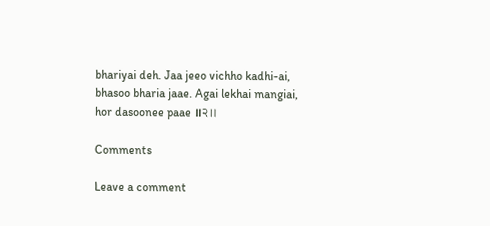bhariyai deh. Jaa jeeo vichho kadhi-ai, bhasoo bharia jaae. Agai lekhai mangiai, hor dasoonee paae ॥੨॥

Comments

Leave a comment